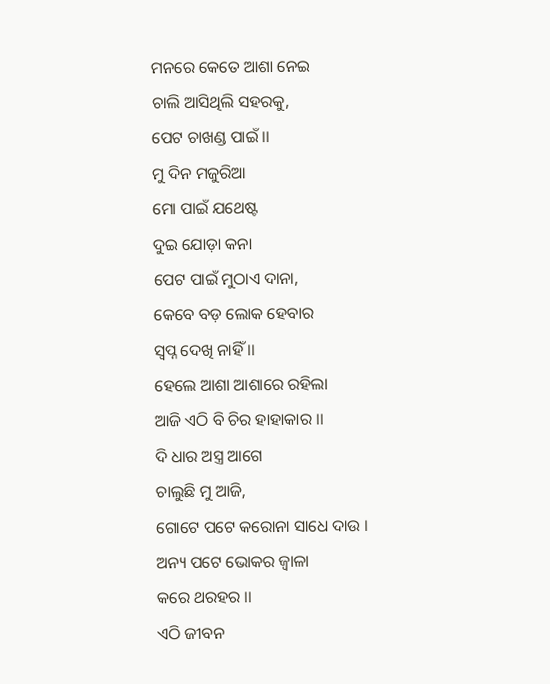ମନରେ କେତେ ଆଶା ନେଇ
ଚାଲି ଆସିଥିଲି ସହରକୁ,
ପେଟ ଚାଖଣ୍ଡ ପାଇଁ ।।
ମୁ ଦିନ ମଜୁରିଆ
ମୋ ପାଇଁ ଯଥେଷ୍ଟ
ଦୁଇ ଯୋଡ଼ା କନା
ପେଟ ପାଇଁ ମୁଠାଏ ଦାନା,
କେବେ ବଡ଼ ଲୋକ ହେବାର
ସ୍ବପ୍ନ ଦେଖି ନାହିଁ ।।
ହେଲେ ଆଶା ଆଶାରେ ରହିଲା
ଆଜି ଏଠି ବି ଚିର ହାହାକାର ।।
ଦି ଧାର ଅସ୍ତ୍ର ଆଗେ
ଚାଲୁଛି ମୁ ଆଜି,
ଗୋଟେ ପଟେ କରୋନା ସାଧେ ଦାଉ ।
ଅନ୍ୟ ପଟେ ଭୋକର ଜ୍ବାଳା
କରେ ଥରହର ।।
ଏଠି ଜୀବନ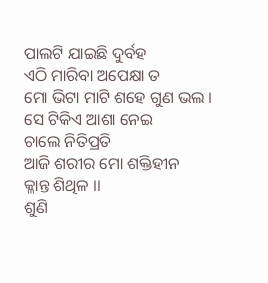ପାଲଟି ଯାଇଛି ଦୁର୍ବହ
ଏଠି ମାରିବା ଅପେକ୍ଷା ତ
ମୋ ଭିଟା ମାଟି ଶହେ ଗୁଣ ଭଲ ।
ସେ ଟିକିଏ ଆଶା ନେଇ
ଚାଲେ ନିତିପ୍ରତି
ଆଜି ଶରୀର ମୋ ଶକ୍ତିହୀନ
କ୍ଳାନ୍ତ ଶିଥିଳ ।।
ଶୁଣି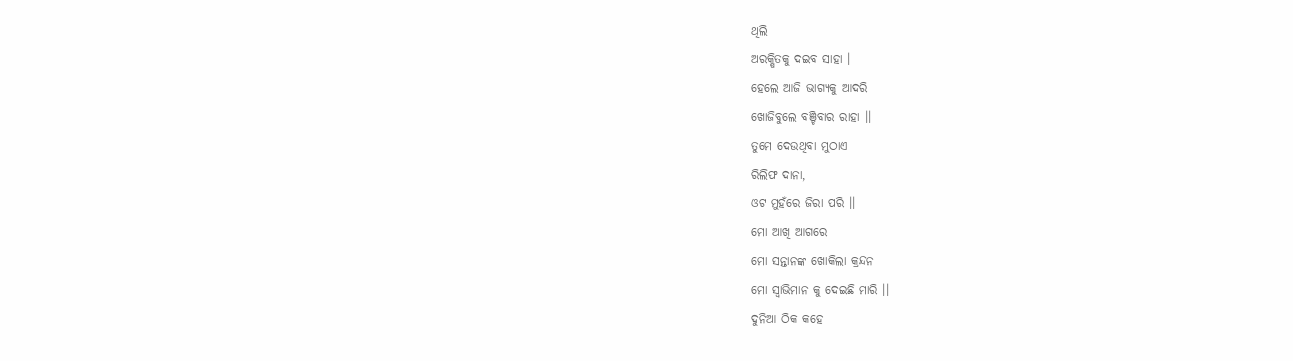ଥିଲି
ଅରକ୍ଷିତକୁ ଦଇବ ସାହା ।
ହେଲେ ଆଜି ଭାଗ୍ୟକୁ ଆଦରି
ଖୋଜିବୁଲେ ବଞ୍ଚିବାର ରାହା ।।
ତୁମେ ଦେଉଥିବା ମୁଠାଏ
ରିଲିଫ ଦାନା,
ଓଟ ମୁହଁରେ ଜିରା ପରି ।।
ମୋ ଆଖି ଆଗରେ
ମୋ ସନ୍ତାନଙ୍କ ଖୋକିଲା କ୍ରନ୍ଦନ
ମୋ ସ୍ୱାଭିମାନ କୁ ଦେଇଛି ମାରି ।।
ଦୁନିଆ ଠିକ କହେ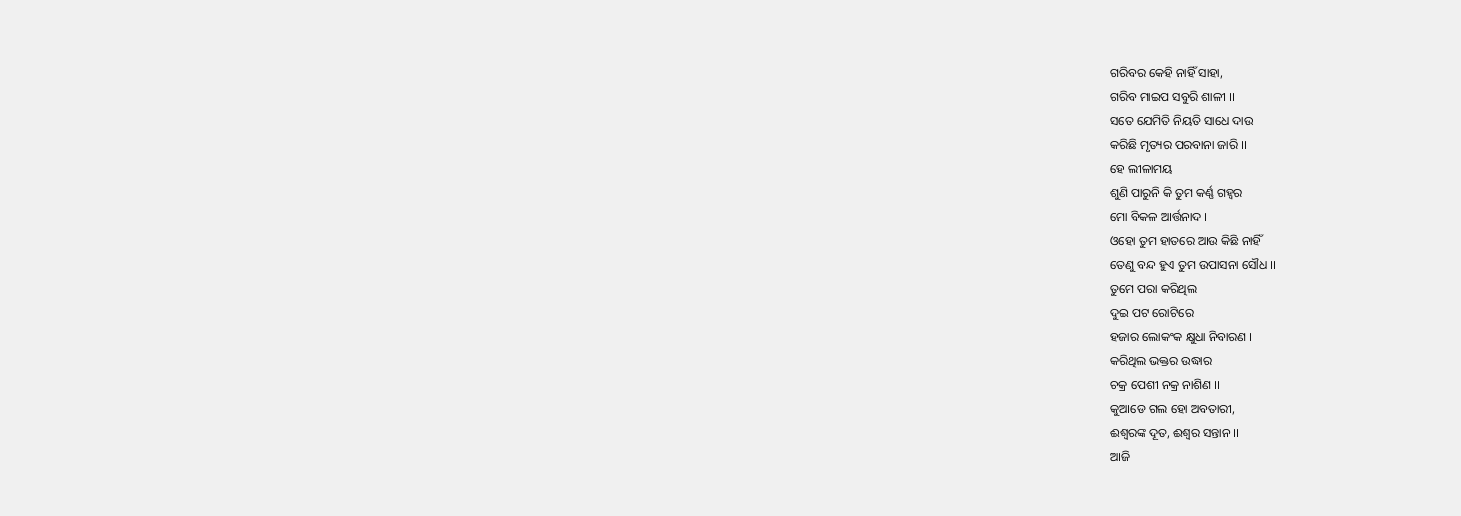ଗରିବର କେହି ନାହିଁ ସାହା,
ଗରିବ ମାଇପ ସବୁରି ଶାଳୀ ।।
ସତେ ଯେମିତି ନିୟତି ସାଧେ ଦାଉ
କରିଛି ମୃତ୍ୟର ପରବାନା ଜାରି ।।
ହେ ଲୀଳାମୟ
ଶୁଣି ପାରୁନି କି ତୁମ କର୍ଣ୍ଣ ଗହ୍ୱର
ମୋ ବିକଳ ଆର୍ତ୍ତନାଦ ।
ଓହୋ ତୁମ ହାତରେ ଆଉ କିଛି ନାହିଁ
ତେଣୁ ବନ୍ଦ ହୁଏ ତୁମ ଉପାସନା ସୌଧ ।।
ତୁମେ ପରା କରିଥିଲ
ଦୁଇ ପଟ ରୋଟିରେ
ହଜାର ଲୋକଂକ କ୍ଷୁଧା ନିବାରଣ ।
କରିଥିଲ ଭକ୍ତର ଉଦ୍ଧାର
ଚକ୍ର ପେଶୀ ନକ୍ର ନାଶିଣ ।।
କୁଆଡେ ଗଲ ହୋ ଅବତାରୀ,
ଈଶ୍ୱରଙ୍କ ଦୂତ, ଈଶ୍ୱର ସନ୍ତାନ ।।
ଆଜି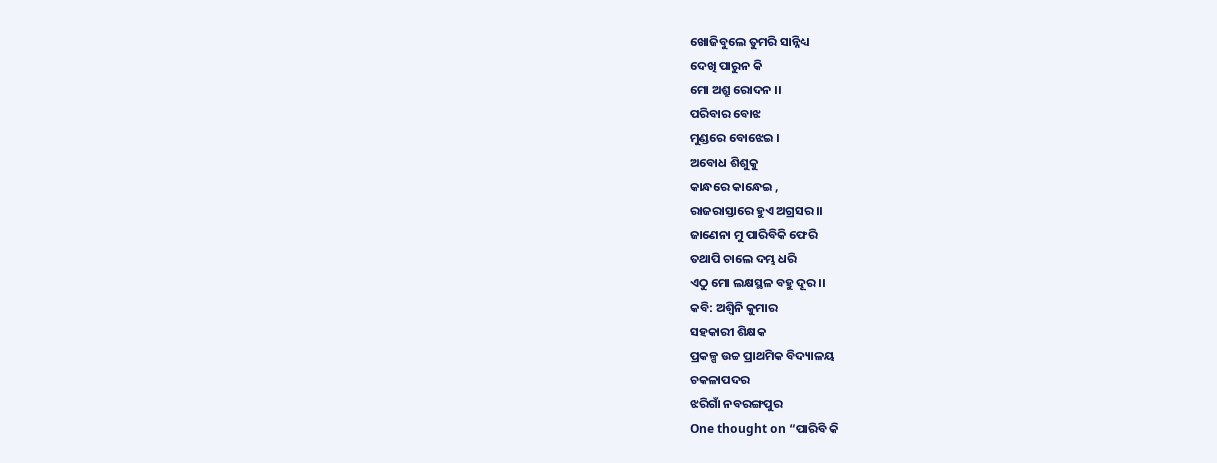ଖୋଜିବୁଲେ ତୁମରି ସାନ୍ନିଧ୍ୟ
ଦେଖି ପାରୁନ କି
ମୋ ଅଶ୍ରୁ ରୋଦନ ।।
ପରିବାର ବୋଝ
ମୁଣ୍ଡରେ ବୋଝେଇ ।
ଅବୋଧ ଶିଶୁକୁ
କାନ୍ଧରେ କାନ୍ଧେଇ ,
ରାଜରାସ୍ତାରେ ହୁଏ ଅଗ୍ରସର ।।
ଜାଣେନା ମୁ ପାରିବିକି ଫେରି
ତଥାପି ଚାଲେ ଦମ୍ଭ ଧରି
ଏଠୁ ମୋ ଲକ୍ଷସ୍ଥଳ ବହୁ ଦୂର ।।
କବି: ଅଶ୍ବିନି କୁମାର
ସହକାରୀ ଶିକ୍ଷକ
ପ୍ରକଳ୍ପ ଉଚ୍ଚ ପ୍ରାଥମିକ ବିଦ୍ୟାଳୟ
ଚକଳାପଦର
ଝରିଗାଁ ନବରଙ୍ଗପୁର
One thought on “ପାରିବି କି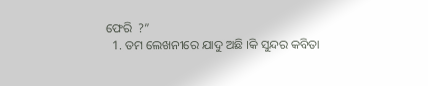ଫେରି  ?”
  1. ତମ ଲେଖନୀରେ ଯାଦୁ ଅଛି ।କି ସୁନ୍ଦର କବିତା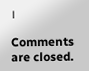।

Comments are closed.